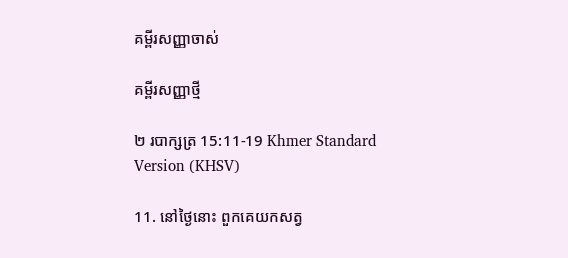គម្ពីរសញ្ញាចាស់

គម្ពីរសញ្ញាថ្មី

២ របាក្សត្រ 15:11-19 Khmer Standard Version (KHSV)

11. នៅថ្ងៃនោះ ពួកគេយកសត្វ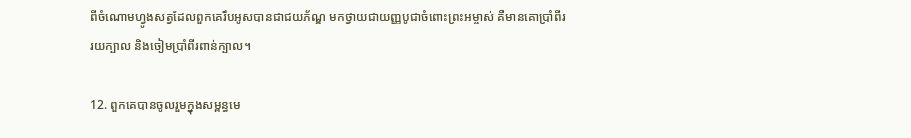ពីចំណោមហ្វូងសត្វដែលពួកគេរឹបអូសបានជាជយ‌ភ័ណ្ឌ មកថ្វាយជាយញ្ញ‌បូជាចំពោះព្រះ‌អម្ចាស់ គឺមានគោប្រាំ‌ពីររយក្បាល និងចៀមប្រាំ‌ពីរពាន់ក្បាល។

12. ពួកគេបានចូលរួមក្នុងសម្ពន្ធ‌មេ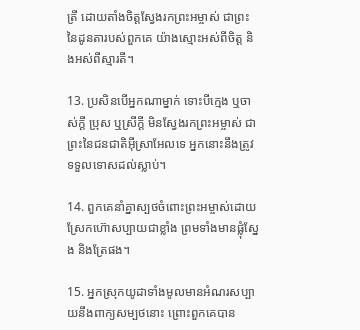ត្រី ដោយតាំងចិត្តស្វែងរកព្រះ‌អម្ចាស់ ជាព្រះនៃដូនតារបស់ពួកគេ យ៉ាងស្មោះអស់ពីចិត្ត និងអស់ពីស្មារតី។

13. ប្រសិនបើអ្នកណាម្នាក់ ទោះបីក្មេង ឬចាស់ក្ដី ប្រុស ឬស្រីក្ដី មិនស្វែងរកព្រះ‌អម្ចាស់ ជាព្រះនៃជន‌ជាតិអ៊ីស្រា‌អែលទេ អ្នកនោះនឹងត្រូវទទួលទោសដល់ស្លាប់។

14. ពួកគេនាំគ្នាស្បថចំពោះព្រះ‌អម្ចាស់ដោយស្រែកហ៊ោសប្បាយជាខ្លាំង ព្រមទាំងមានផ្លុំស្នែង និងត្រែផង។

15. អ្នកស្រុកយូដាទាំងមូលមានអំណរសប្បាយនឹងពាក្យសម្បថនោះ ព្រោះពួកគេបាន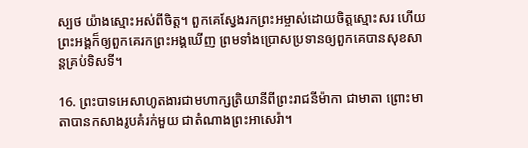ស្បថ យ៉ាងស្មោះអស់ពីចិត្ត។ ពួកគេស្វែងរកព្រះ‌អម្ចាស់ដោយចិត្តស្មោះ‌សរ ហើយព្រះ‌អង្គក៏ឲ្យពួកគេរកព្រះ‌អង្គឃើញ ព្រមទាំងប្រោសប្រទានឲ្យពួកគេបានសុខ‌សាន្តគ្រប់ទិស‌ទី។

16. ព្រះ‌បាទអេ‌សាហូតងារជាមហា‌ក្សត្រិ‌យានីពីព្រះ‌រាជ‌នីម៉ាកា ជាមាតា ព្រោះមាតាបានកសាងរូបគំរក់មួយ ជាតំណាងព្រះ‌អាសេ‌រ៉ា។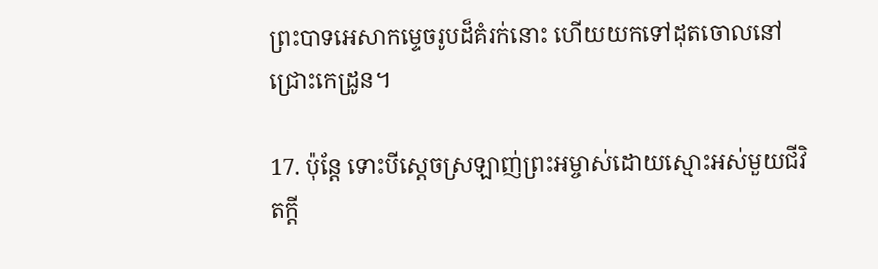ព្រះ‌បាទអេ‌សាកម្ទេចរូបដ៏គំរក់នោះ ហើយយកទៅដុតចោលនៅជ្រោះកេដ្រូន។

17. ប៉ុន្តែ ទោះបីស្ដេចស្រឡាញ់ព្រះ‌អម្ចាស់ដោយស្មោះអស់មួយជីវិតក្ដី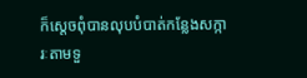ក៏ស្ដេចពុំបានលុបបំបាត់កន្លែងសក្ការៈតាមទួ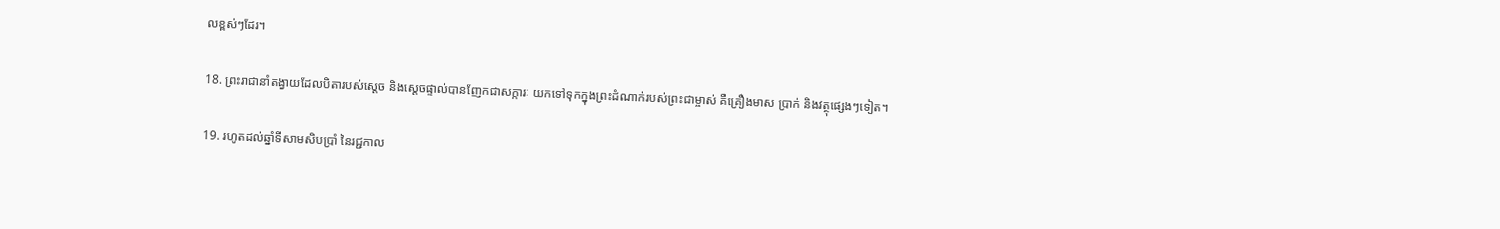លខ្ពស់ៗដែរ។

18. ព្រះ‌រាជានាំតង្វាយដែលបិតារបស់ស្ដេច និងស្ដេចផ្ទាល់បានញែកជាសក្ការៈ យកទៅទុកក្នុងព្រះ‌ដំណាក់របស់ព្រះ‌ជាម្ចាស់ គឺគ្រឿងមាស ប្រាក់ និងវត្ថុផ្សេងៗទៀត។

19. រហូតដល់ឆ្នាំទីសាម‌សិបប្រាំ នៃរជ្ជ‌កាល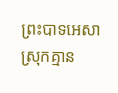ព្រះ‌បាទអេ‌សា ស្រុកគ្មាន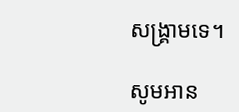សង្គ្រាមទេ។

សូមអាន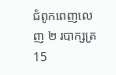ជំពូកពេញលេញ ២ របាក្សត្រ 15